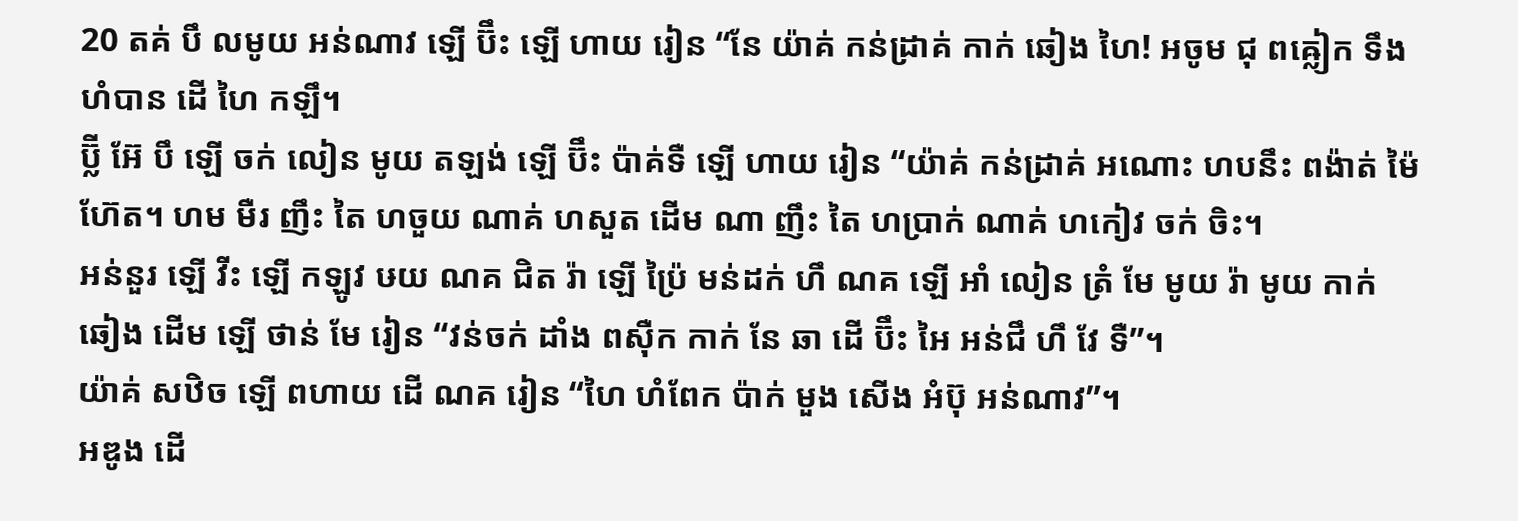20 តគ់ បឹ លមូយ អន់ណាវ ឡើ ប៊ឹះ ឡើ ហាយ រៀន “នែ យ៉ាគ់ កន់ដ្រាគ់ កាក់ ឆៀង ហៃ! អចូម ជុ ពឝ្លៀក ទឹង ហំបាន ដើ ហៃ កឡឹ។
ប៊្លី អ៊ែ បឹ ឡើ ចក់ លៀន មូយ តឡង់ ឡើ ប៊ឹះ ប៉ាគ់ទឺ ឡើ ហាយ រៀន “យ៉ាគ់ កន់ដ្រាគ់ អណោះ ហបនឹះ ពង៉ាត់ ម៉ៃ ហ៊ែត។ ហម មឺរ ញឹះ តៃ ហចួយ ណាគ់ ហសួត ដើម ណា ញឹះ តៃ ហប្រាក់ ណាគ់ ហកៀវ ចក់ ចិះ។
អន់នួរ ឡើ វីះ ឡើ កឡូវ ឞយ ណគ ជិត រ៉ា ឡើ ប៉្រៃ មន់ដក់ ហឹ ណគ ឡើ អាំ លៀន ត្រំ មែ មូយ រ៉ា មូយ កាក់ ឆៀង ដើម ឡើ ថាន់ មែ រៀន “វន់ចក់ ដាំង ពស៊ឺក កាក់ នែ ឆា ដើ ប៊ឹះ អៃ អន់ជឹ ហឹ វែ ទឺ”។
យ៉ាគ់ សឋិច ឡើ ពហាយ ដើ ណគ រៀន “ហៃ ហំពែក ប៉ាក់ មួង សើង អំប៊ុ អន់ណាវ”។
អឌូង ដើ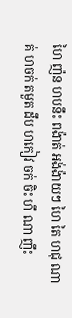ហៃ ញ៉ន ហបនឹះ ពង៉ាត់ អង់ង៉ាយៗ ហៃ តៃ ហជុ ណាគ់ ហចក់ តមួត ដឹប ហកៀវ ចក់ ចិះ ហឹ ណា ញឹះ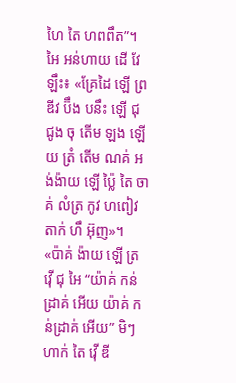ហៃ តៃ ហពពឹត”។
អៃ អន់ហាយ ដើ វែ ឡឹះ៖ «គ្រែដៃ ឡើ ព្រឌីវ ប៊ឹង បនឹះ ឡើ ជុ ជូង ចុ តើម ឡង ឡើយ ត្រំ តើម ណគ់ អង់ង៉ាយ ឡើ ប៉្លៃ តៃ ចាគ់ លំត្រ កូវ ហពៀវ តាក់ ហឹ អ៊ុញ»។
«ប៉ាគ់ ង៉ាយ ឡើ ត្រ វ៉ើ ជុ អៃ “យ៉ាគ់ កន់ដ្រាគ់ អើយ យ៉ាគ់ កន់ដ្រាគ់ អើយ” មិៗ ហាក់ តៃ វ៉ើ ឌី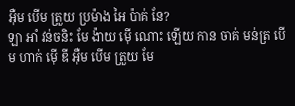អ៊ឺម បើម ត្រួយ ប្រម៉ាង អៃ ប៉ាគ់ នែ?
ឡា អាំ វន់ចនិះ មែ ង៉ាយ ម៉ើ ណោះ ឡើយ កាន ចាគ់ មន់ត្រ បើម ហាក់ ម៉ើ ឌី អ៊ឺម បើម ត្រួយ មែ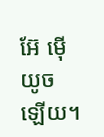អ៊ែ ម៉ើ យូច ឡើយ។